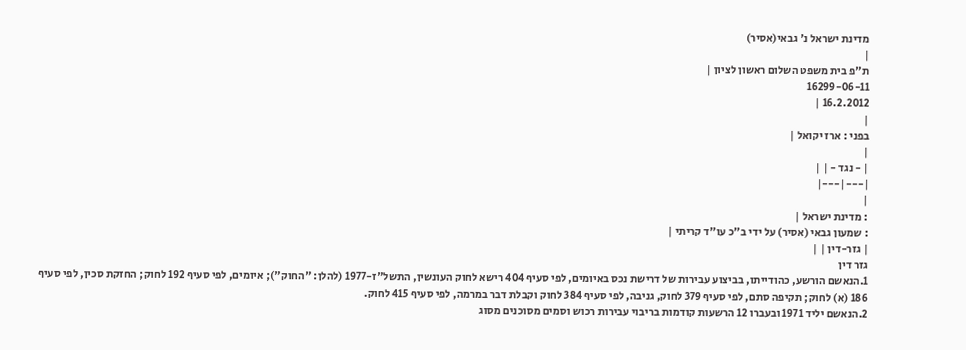מדינת ישראל נ' גבאי(אסיר)
|
ת"פ בית משפט השלום ראשון לציון |
16299-06-11
16.2.2012 |
|
בפני : ארז יקואל |
|
| - נגד - | |
|---|---|
|
: מדינת ישראל |
: שמעון גבאי (אסיר) על ידי ב"כ עו"ד קריתי |
| גזר-דין | |
גזר דין
1.הנאשם הורשע, כהודייתו, בביצוע עבירות של דרישת נכס באיומים, לפי סעיף 404 רישא לחוק העונשין, התשל"ז-1977 (להלן: "החוק"); איומים, לפי סעיף 192 לחוק; החזקת סכין, לפי סעיף 186 (א) לחוק; תקיפה סתם, לפי סעיף 379 לחוק, גניבה, לפי סעיף 384 לחוק וקבלת דבר במרמה, לפי סעיף 415 לחוק.
2.הנאשם יליד 1971 ובעברו 12 הרשעות קודמות בריבוי עבירות רכוש וסמים מסוכנים מסוג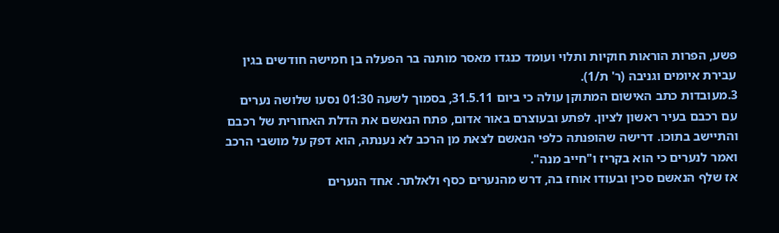פשע, הפרות הוראות חוקיות ותלוי ועומד כנגדו מאסר מותנה בר הפעלה בן חמישה חודשים בגין עבירת איומים וגניבה (ר' ת/1).
3.מעובדות כתב האישום המתוקן עולה כי ביום 31.5.11, בסמוך לשעה 01:30 נסעו שלושה נערים עם רכבם בעיר ראשון לציון. לפתע ובעוצרם באור אדום, פתח הנאשם את הדלת האחורית של רכבם והתיישב בתוכו. דרישה שהופנתה כלפי הנאשם לצאת מן הרכב לא נענתה, הוא דפק על מושבי הרכב ואמר לנערים כי הוא בקריז ו"חייב מנה".
אז שלף הנאשם סכין ובעודו אוחז בה, דרש מהנערים כסף ולאלתר. אחד הנערים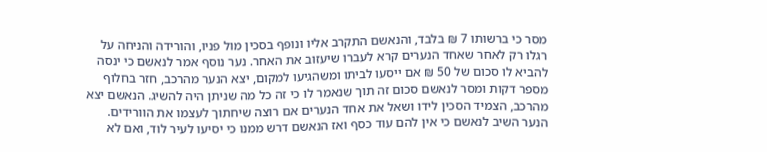מסר כי ברשותו 7 ₪ בלבד, והנאשם התקרב אליו ונופף בסכין מול פניו, והורידה והניחה על רגלו רק לאחר שאחד הנערים קרא לעברו שיעזוב את האחר. נער נוסף אמר לנאשם כי ינסה להביא לו סכום של 50 ₪ אם ייסעו לביתו ומשהגיעו למקום, יצא הנער מהרכב, חזר בחלוף מספר דקות ומסר לנאשם סכום זה תוך שנאמר לו כי זה כל מה שניתן היה להשיג. הנאשם יצא מהרכב, הצמיד הסכין לידו ושאל את אחד הנערים אם רוצה שיחתוך לעצמו את הוורידים. הנער השיב לנאשם כי אין להם עוד כסף ואז הנאשם דרש ממנו כי יסיעו לעיר לוד, ואם לא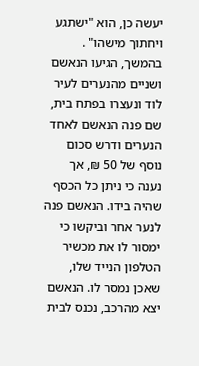יעשה כן, הוא "ישתגע ויחתוך מישהו" .
בהמשך, הגיעו הנאשם ושניים מהנערים לעיר לוד ונעצרו בפתח בית, שם פנה הנאשם לאחד הנערים ודרש סכום נוסף של 50 ₪, אך נענה כי ניתן כל הכסף שהיה בידו. הנאשם פנה לנער אחר וביקשו כי ימסור לו את מכשיר הטלפון הנייד שלו, שאכן נמסר לו. הנאשם יצא מהרכב, נכנס לבית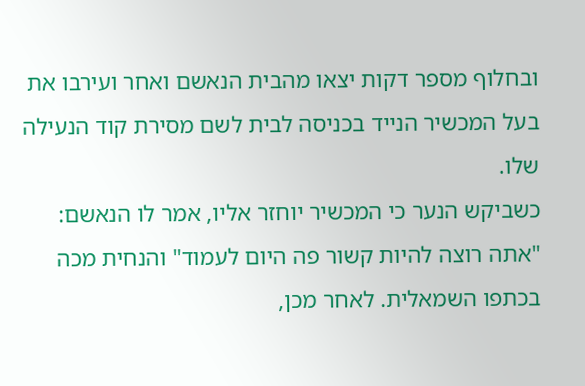ובחלוף מספר דקות יצאו מהבית הנאשם ואחר ועירבו את בעל המכשיר הנייד בכניסה לבית לשם מסירת קוד הנעילה שלו.
כשביקש הנער כי המכשיר יוחזר אליו, אמר לו הנאשם: "אתה רוצה להיות קשור פה היום לעמוד" והנחית מכה בכתפו השמאלית. לאחר מכן,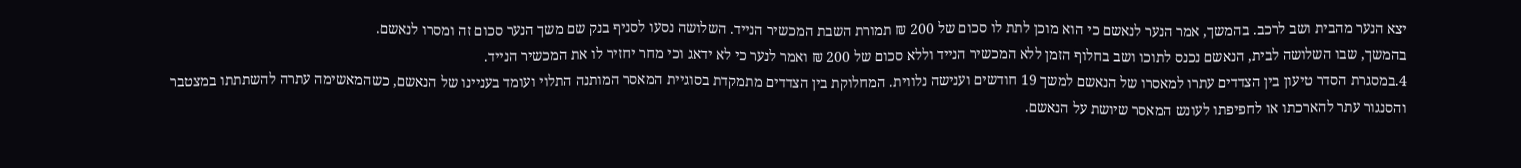יצא הנער מהבית ושב לרכב. בהמשך, אמר הנער לנאשם כי הוא מוכן לתת לו סכום של 200 ₪ תמורת השבת המכשיר הנייד. השלושה נסעו לסניף בנק שם משך הנער סכום זה ומסרו לנאשם.
בהמשך, שבו השלושה לבית, הנאשם נכנס לתוכו ושב בחלוף הזמן ללא המכשיר הנייד וללא סכום של 200 ₪ ואמר לנער כי לא ידאג וכי מחר יחזיר לו את המכשיר הנייד.
4.במסגרת הסדר טיעון בין הצדדים עתרו למאסרו של הנאשם למשך 19 חודשים וענישה נלווית. המחלוקת בין הצדדים מתמקדת בסוגיית המאסר המותנה התלוי ועומד בעניינו של הנאשם, כשהמאשימה עתרה להשתתתו במצטבר והסנגור עתר להארכתו או לחפיפתו לעונש המאסר שיושת על הנאשם.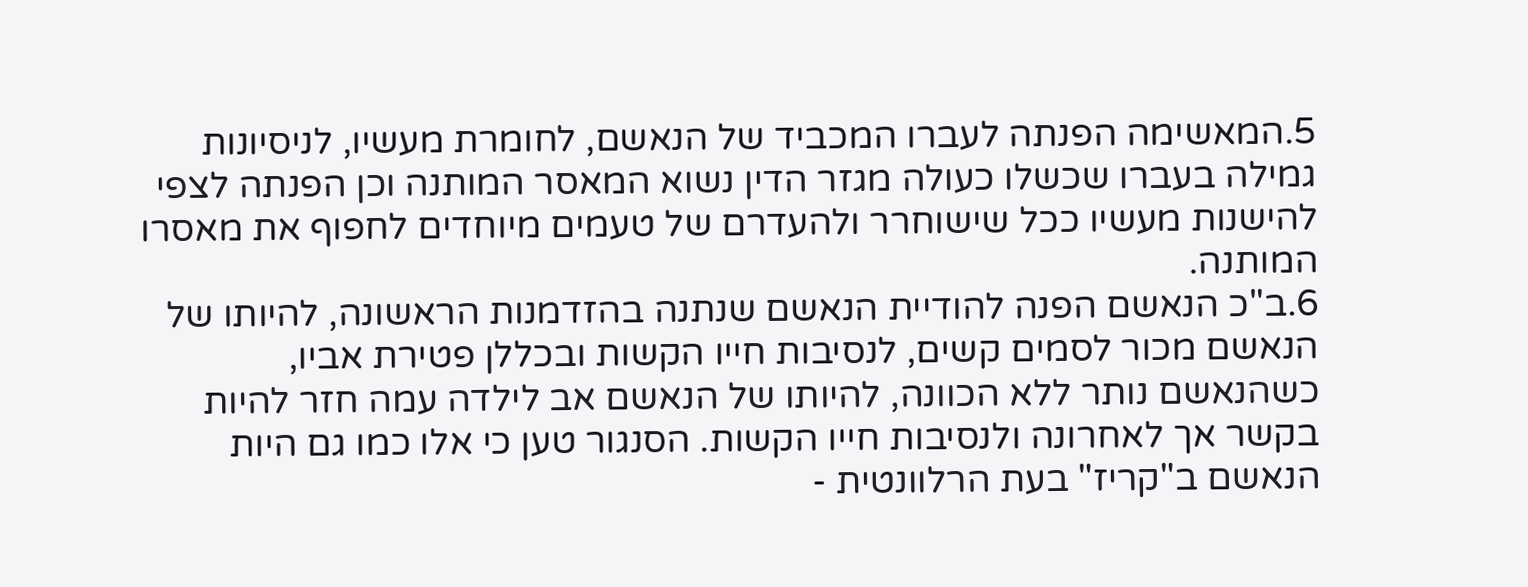5.המאשימה הפנתה לעברו המכביד של הנאשם, לחומרת מעשיו, לניסיונות גמילה בעברו שכשלו כעולה מגזר הדין נשוא המאסר המותנה וכן הפנתה לצפי להישנות מעשיו ככל שישוחרר ולהעדרם של טעמים מיוחדים לחפוף את מאסרו המותנה.
6.ב"כ הנאשם הפנה להודיית הנאשם שנתנה בהזדמנות הראשונה, להיותו של הנאשם מכור לסמים קשים, לנסיבות חייו הקשות ובכללן פטירת אביו, כשהנאשם נותר ללא הכוונה, להיותו של הנאשם אב לילדה עמה חזר להיות בקשר אך לאחרונה ולנסיבות חייו הקשות. הסנגור טען כי אלו כמו גם היות הנאשם ב"קריז" בעת הרלוונטית -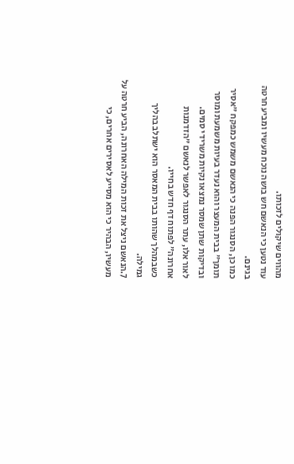מהווים שיקולים לזכותו.
עוד נטען כי הנאשם חש בושה נוכח מעשיו ומביע חרטה בגינם.
כמו כן, הסנגור הפנה כי הנאשם משמש כמפקח "אסיר תומך" בבית המעצר והוא נעדר בעיות משמעת ומוסר ובדיקות שתן שמסר נמצאו נקיות משרידי סמים.
לאור אלו, עתר הסנגור לאפשר לנאשם "הזדמנות אחרונה" לפתוח דף חדש בחייו.
כשבמהלך שהותו בבית המאסר הוא ישתלב בהליך גמילה.
7.הנאשם ניצל את זכות המילה האחרונה, הביע חרטה על מעשיו, הבהיר כי הוא מסייע לאסירים אחרים, כי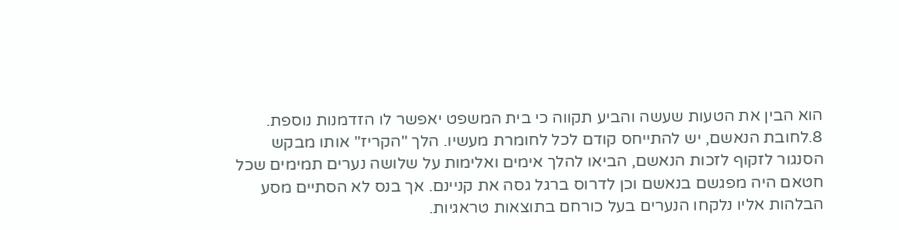הוא הבין את הטעות שעשה והביע תקווה כי בית המשפט יאפשר לו הזדמנות נוספת.
8.לחובת הנאשם, יש להתייחס קודם לכל לחומרת מעשיו. הלך "הקריז" אותו מבקש הסנגור לזקוף לזכות הנאשם, הביאו להלך אימים ואלימות על שלושה נערים תמימים שכל חטאם היה מפגשם בנאשם וכן לדרוס ברגל גסה את קניינם. אך בנס לא הסתיים מסע הבלהות אליו נלקחו הנערים בעל כורחם בתוצאות טראגיות.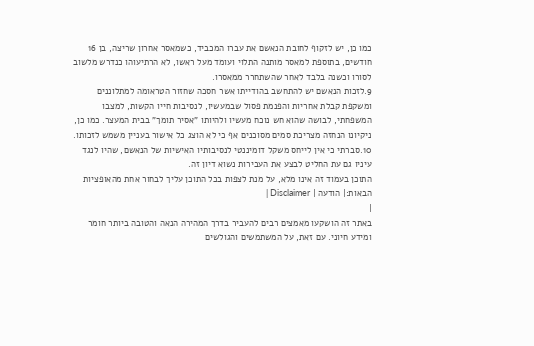כמו כן, יש לזקוף לחובת הנאשם את עברו המכביד, כשמאסר אחרון שריצה, בן 16 חודשים, בתוספת למאסר מותנה התלוי ועומד מעל ראשו, לא הרתיעוהו כנדרש מלשוב לסורו וכשנה בלבד לאחר שהשתחרר ממאסרו.
9.לזכות הנאשם יש להתחשב בהודייתו אשר חסכה שחזור הטראומה למתלוננים ומשקפת קבלת אחריות והפנמת פסול שבמעשיו, לנסיבות חייו הקשות, למצבו המשפחתי, לבושה שהוא חש נוכח מעשיו ולהיותו "אסיר תומך" בבית המעצר. כמו כן, ניקיונו הנחזה מצריכת סמים מסוכנים אף כי לא הוצג כל אישור בעניין משמש לזכותו.
10.סברתי כי אין לייחס משקל דומיננטי לנסיבותיו האישיות של הנאשם, שהיו לנגד עיניו גם עת החליט לבצע את העבירות נשוא דיון זה.
התוכן בעמוד זה אינו מלא, על מנת לצפות בכל התוכן עליך לבחור אחת מהאופציות הבאות:| הודעה | Disclaimer |
|
באתר זה הושקעו מאמצים רבים להעביר בדרך המהירה הנאה והטובה ביותר חומר ומידע חיוני. עם זאת, על המשתמשים והגולשים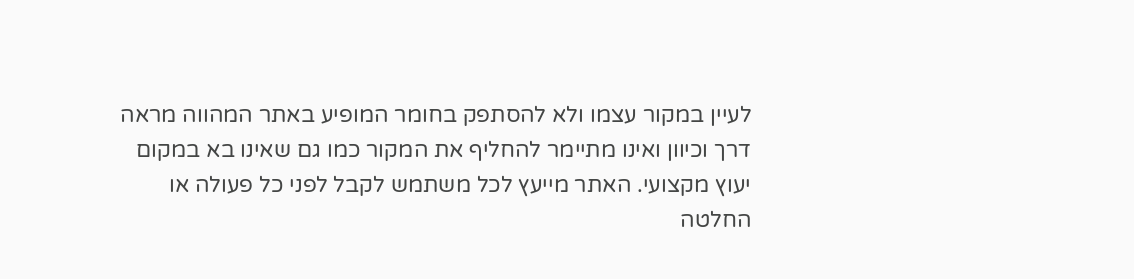לעיין במקור עצמו ולא להסתפק בחומר המופיע באתר המהווה מראה דרך וכיוון ואינו מתיימר להחליף את המקור כמו גם שאינו בא במקום יעוץ מקצועי. האתר מייעץ לכל משתמש לקבל לפני כל פעולה או החלטה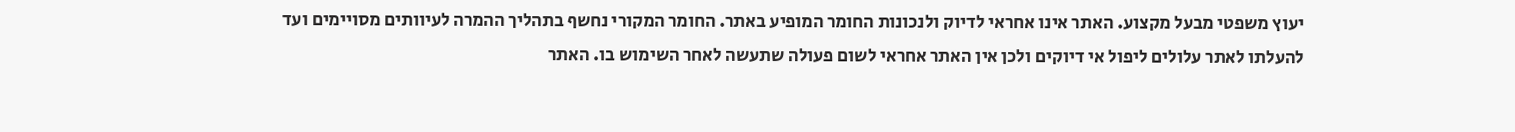יעוץ משפטי מבעל מקצוע. האתר אינו אחראי לדיוק ולנכונות החומר המופיע באתר. החומר המקורי נחשף בתהליך ההמרה לעיוותים מסויימים ועד להעלתו לאתר עלולים ליפול אי דיוקים ולכן אין האתר אחראי לשום פעולה שתעשה לאחר השימוש בו. האתר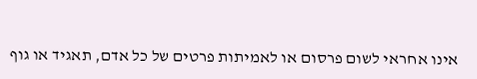אינו אחראי לשום פרסום או לאמיתות פרטים של כל אדם, תאגיד או גוף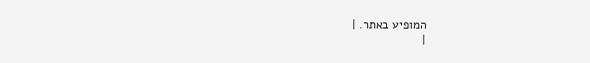המופיע באתר. |
|